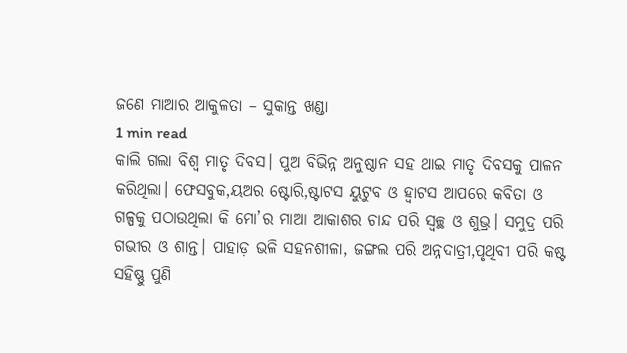ଜଣେ ମାଆର ଆକୁଳତା – ସୁକାନ୍ତ ଖଣ୍ଡା
1 min read
କାଲି ଗଲା ବିଶ୍ବ ମାତୃ ଦିବସ। ପୁଅ ବିଭିନ୍ନ ଅନୁଷ୍ଠାନ ସହ ଥାଇ ମାତୃ ଦିବସକୁ ପାଳନ କରିଥିଲା। ଫେସବୁକ,ୟଅର ଷ୍ଟୋରି,ଷ୍ଟାଟସ ୟୁଟୁବ ଓ ହ୍ବାଟସ ଆପରେ କବିତା ଓ ଗଳ୍ପକୁ ପଠାଉଥିଲା କି ମୋ’ର ମାଆ ଆକାଶର ଚାନ୍ଦ ପରି ସ୍ବଚ୍ଛ ଓ ଶୁଭ୍ର। ସମୁଦ୍ର ପରି ଗଭୀର ଓ ଶାନ୍ତ। ପାହାଡ଼ ଭଳି ସହନଶୀଳା, ଜଙ୍ଗଲ ପରି ଅନ୍ନଦାତ୍ରୀ,ପୃଥିବୀ ପରି କଷ୍ଟ ସହିଷ୍ଣୁ ପୁଣି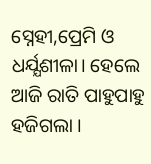ସ୍ନେହୀ,ପ୍ରେମି ଓ ଧର୍ଯ୍ଯଶୀଳା। ହେଲେ ଆଜି ରାତି ପାହୁପାହୁ ହଜିଗଲା ।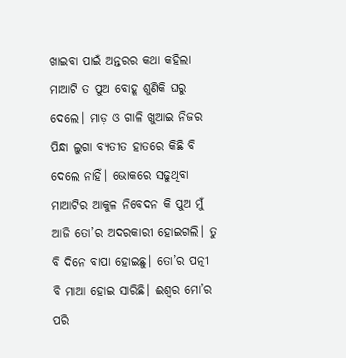ଖାଇବା ପାଇଁ ଅନ୍ତରର କଥା କହିଲା ମାଆଟି ତ ପୁଅ ବୋହୂ ଶୁଣିକି ଘରୁ ଦେଲେ। ମାଡ଼ ଓ ଗାଳି ଖୁଆଇ ନିଜର ପିନ୍ଧା ଲୁଗା ବ୍ଯତୀତ ହାତରେ କିଛି ବି ଦେଲେ ନାହିଁ। ଭୋକରେ ସଢୁଥିବା ମାଆଟିର ଆକୁଳ ନିବେଦନ କି ପୁଅ ମୁଁ ଆଜି ତୋ’ର ଅଦରକାରୀ ହୋଇଗଲି। ତୁ ବି ଦିନେ ବାପା ହୋଇଛୁ। ତୋ’ର ପତ୍ନୀ ବି ମାଆ ହୋଇ ସାରିଛି। ଈଶ୍ବର ମୋ’ର ପରି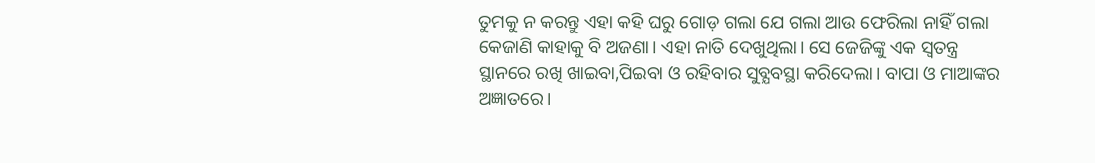ତୁମକୁ ନ କରନ୍ତୁ ଏହା କହି ଘରୁ ଗୋଡ଼ ଗଲା ଯେ ଗଲା ଆଉ ଫେରିଲା ନାହିଁ ଗଲା କେଜାଣି କାହାକୁ ବି ଅଜଣା। ଏହା ନାତି ଦେଖୁଥିଲା। ସେ ଜେଜିଙ୍କୁ ଏକ ସ୍ବତନ୍ତ୍ର ସ୍ଥାନରେ ରଖି ଖାଇବା,ପିଇବା ଓ ରହିବାର ସୁବ୍ଯବସ୍ଥା କରିଦେଲା। ବାପା ଓ ମାଆଙ୍କର ଅଜ୍ଞାତରେ।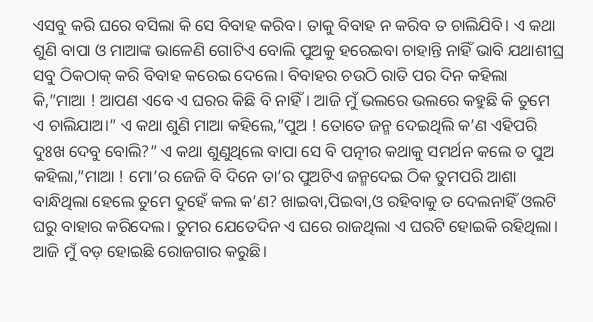ଏସବୁ କରି ଘରେ ବସିଲା କି ସେ ବିବାହ କରିବ। ତାକୁ ବିବାହ ନ କରିବ ତ ଚାଲିଯିବି। ଏ କଥା ଶୁଣି ବାପା ଓ ମାଆଙ୍କ ଭାଳେଣି ଗୋଟିଏ ବୋଲି ପୁଅକୁ ହରେଇବା ଚାହାନ୍ତି ନାହିଁ ଭାବି ଯଥାଶୀଘ୍ର ସବୁ ଠିକଠାକ୍ କରି ବିବାହ କରେଇ ଦେଲେ। ବିବାହର ଚଉଠି ରାତି ପର ଦିନ କହିଲା କି,”ମାଆ ! ଆପଣ ଏବେ ଏ ଘରର କିଛି ବି ନାହିଁ। ଆଜି ମୁଁ ଭଲରେ ଭଲରେ କହୁଛି କି ତୁମେ ଏ ଚାଲିଯାଅ।” ଏ କଥା ଶୁଣି ମାଆ କହିଲେ,”ପୁଅ ! ତୋତେ ଜନ୍ମ ଦେଇଥିଲି କ’ଣ ଏହିପରି ଦୁଃଖ ଦେବୁ ବୋଲି?” ଏ କଥା ଶୁଣୁଥିଲେ ବାପା ସେ ବି ପତ୍ନୀର କଥାକୁ ସମର୍ଥନ କଲେ ତ ପୁଅ କହିଲା,”ମାଆ ! ମୋ’ର ଜେଜି ବି ଦିନେ ତା’ର ପୁଅଟିଏ ଜନ୍ମଦେଇ ଠିକ ତୁମପରି ଆଶା ବାନ୍ଧିଥିଲା ହେଲେ ତୁମେ ଦୁହେଁ କଲ କ’ଣ? ଖାଇବା,ପିଇବା,ଓ ରହିବାକୁ ତ ଦେଲନାହିଁ ଓଲଟି ଘରୁ ବାହାର କରିଦେଲ। ତୁମର ଯେତେଦିନ ଏ ଘରେ ରାଜଥିଲା ଏ ଘରଟି ହୋଇକି ରହିଥିଲା। ଆଜି ମୁଁ ବଡ଼ ହୋଇଛି ରୋଜଗାର କରୁଛି।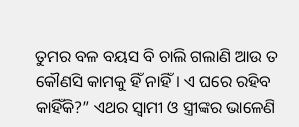ତୁମର ବଳ ବୟସ ବି ଚାଲି ଗଲାଣି ଆଉ ତ କୌଣସି କାମକୁ ହିଁ ନାହିଁ। ଏ ଘରେ ରହିବ କାହିଁକି?” ଏଥର ସ୍ବାମୀ ଓ ସ୍ତ୍ରୀଙ୍କର ଭାଳେଣି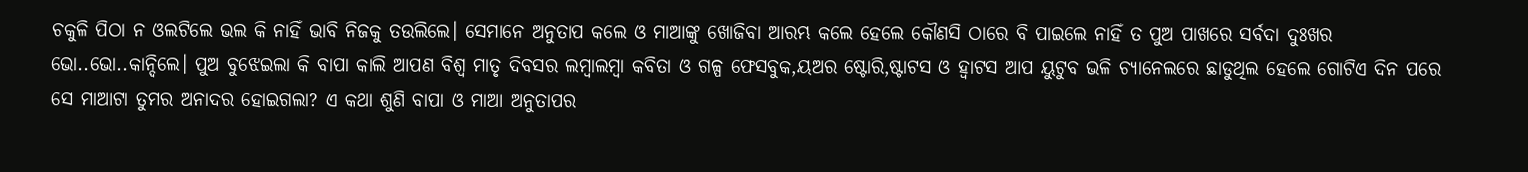ଚକୁଳି ପିଠା ନ ଓଲଟିଲେ ଭଲ କି ନାହିଁ ଭାବି ନିଜକୁ ତଉଲିଲେ। ସେମାନେ ଅନୁତାପ କଲେ ଓ ମାଆଙ୍କୁ ଖୋଜିବା ଆରମ୍ଭ କଲେ ହେଲେ କୌଣସି ଠାରେ ବି ପାଇଲେ ନାହିଁ ତ ପୁଅ ପାଖରେ ସର୍ବଦା ଦୁଃଖର ଭୋ..ଭୋ..କାନ୍ଦିଲେ। ପୁଅ ବୁଝେଇଲା କି ବାପା କାଲି ଆପଣ ବିଶ୍ବ ମାତୃ ଦିବସର ଲମ୍ବାଲମ୍ବା କବିତା ଓ ଗଳ୍ପ ଫେସବୁକ,ୟଅର ଷ୍ଟୋରି,ଷ୍ଟାଟସ ଓ ହ୍ବାଟସ ଆପ ୟୁଟୁବ ଭଳି ଚ୍ଯାନେଲରେ ଛାଡୁଥିଲ ହେଲେ ଗୋଟିଏ ଦିନ ପରେ ସେ ମାଆଟା ତୁମର ଅନାଦର ହୋଇଗଲା? ଏ କଥା ଶୁଣି ବାପା ଓ ମାଆ ଅନୁତାପର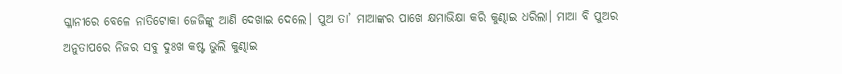ଗ୍ଳାନୀରେ ବେଳେ ନାତିଟୋକା ଜେଜିଙ୍କୁ ଆଣି ଦେଖାଇ ଦେଲେ। ପୁଅ ତା’ ମାଆଙ୍କର ପାଖେ କ୍ଷମାଭିକ୍ଷା କରି କୁଣ୍ଢାଇ ଧରିଲା। ମାଆ ବି ପୁଅର ଅନୁତାପରେ ନିଜର ସବୁ ଦୁଃଖ କଷ୍ଟ ଭୁଲି କୁଣ୍ଢାଇ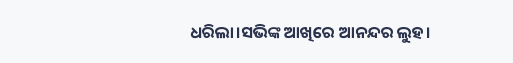ଧରିଲା।ସଭିଙ୍କ ଆଖିରେ ଆନନ୍ଦର ଲୁହ।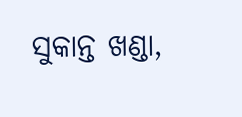ସୁକାନ୍ତ ଖଣ୍ଡା,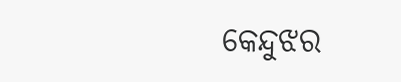କେନ୍ଦୁଝର